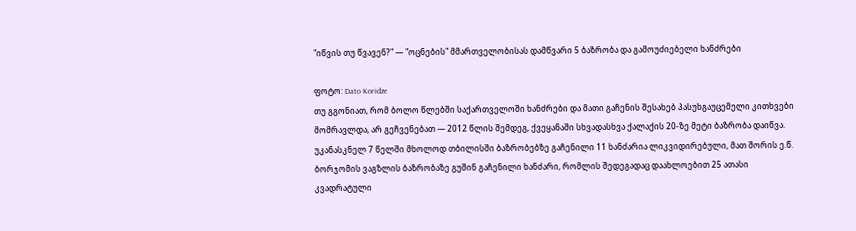"იწვის თუ წვავენ?" — "ოცნების" მმართველობისას დამწვარი 5 ბაზრობა და გამოუძიებელი ხანძრები

ფოტო: Dato Koridze
თუ გგონიათ, რომ ბოლო წლებში საქართველოში ხანძრები და მათი გაჩენის შესახებ პასუხგაუცემელი კითხვები მომრავლდა, არ გეჩვენებათ — 2012 წლის შემდეგ, ქვეყანაში სხვადასხვა ქალაქის 20-ზე მეტი ბაზრობა დაიწვა. უკანასკნელ 7 წელში მხოლოდ თბილისში ბაზრობებზე გაჩენილი 11 ხანძარია ლიკვიდირებული, მათ შორის ე.წ. ბორჯომის ვაგზლის ბაზრობაზე გუშინ გაჩენილი ხანძარი, რომლის შედეგადაც დაახლოებით 25 ათასი კვადრატული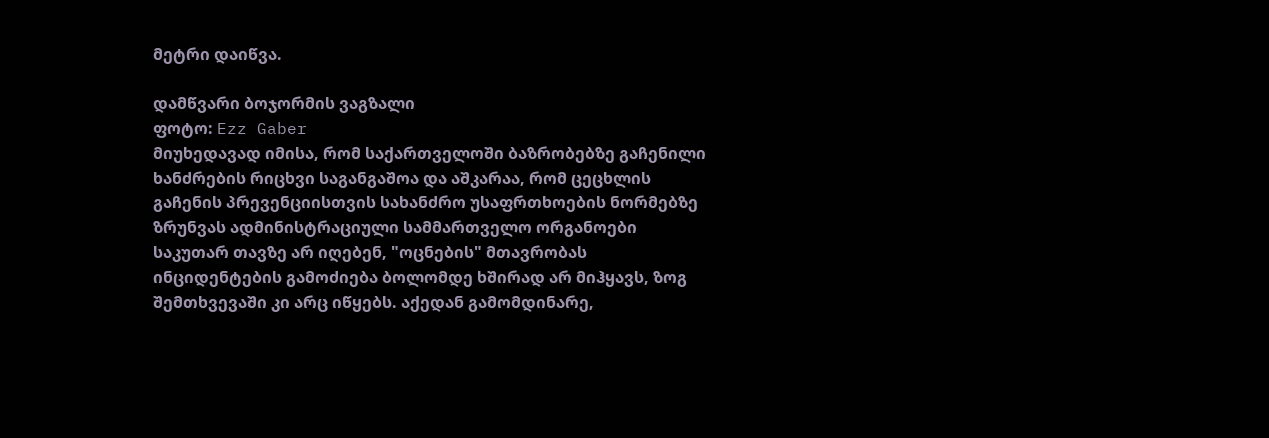მეტრი დაიწვა.

დამწვარი ბოჯორმის ვაგზალი
ფოტო: Ezz Gaber
მიუხედავად იმისა, რომ საქართველოში ბაზრობებზე გაჩენილი ხანძრების რიცხვი საგანგაშოა და აშკარაა, რომ ცეცხლის გაჩენის პრევენციისთვის სახანძრო უსაფრთხოების ნორმებზე ზრუნვას ადმინისტრაციული სამმართველო ორგანოები საკუთარ თავზე არ იღებენ, "ოცნების" მთავრობას ინციდენტების გამოძიება ბოლომდე ხშირად არ მიჰყავს, ზოგ შემთხვევაში კი არც იწყებს. აქედან გამომდინარე,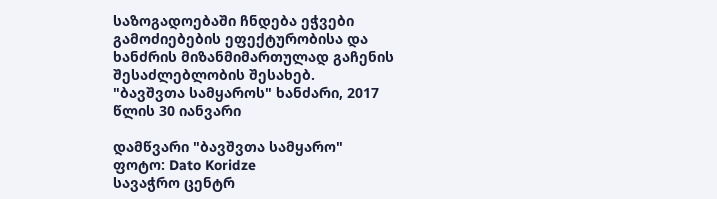საზოგადოებაში ჩნდება ეჭვები გამოძიებების ეფექტურობისა და ხანძრის მიზანმიმართულად გაჩენის შესაძლებლობის შესახებ.
"ბავშვთა სამყაროს" ხანძარი, 2017 წლის 30 იანვარი

დამწვარი "ბავშვთა სამყარო"
ფოტო: Dato Koridze
სავაჭრო ცენტრ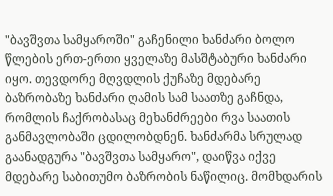"ბავშვთა სამყაროში" გაჩენილი ხანძარი ბოლო წლების ერთ-ერთი ყველაზე მასშტაბური ხანძარი იყო. თევდორე მღვდლის ქუჩაზე მდებარე ბაზრობაზე ხანძარი ღამის სამ საათზე გაჩნდა, რომლის ჩაქრობასაც მეხანძრეები რვა საათის განმავლობაში ცდილობდნენ. ხანძარმა სრულად გაანადგურა "ბავშვთა სამყარო", დაიწვა იქვე მდებარე საბითუმო ბაზრობის ნაწილიც. მომხდარის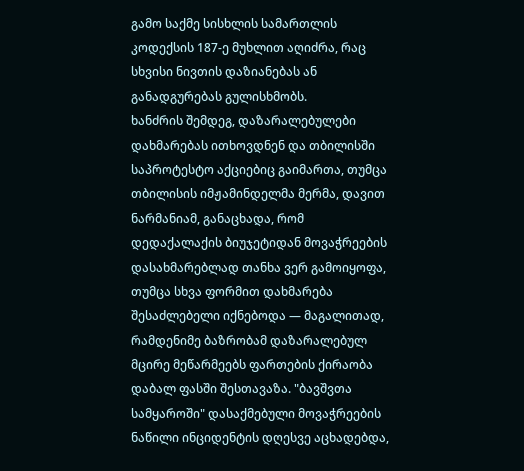გამო საქმე სისხლის სამართლის კოდექსის 187-ე მუხლით აღიძრა, რაც სხვისი ნივთის დაზიანებას ან განადგურებას გულისხმობს.
ხანძრის შემდეგ, დაზარალებულები დახმარებას ითხოვდნენ და თბილისში საპროტესტო აქციებიც გაიმართა, თუმცა თბილისის იმჟამინდელმა მერმა, დავით ნარმანიამ, განაცხადა, რომ დედაქალაქის ბიუჯეტიდან მოვაჭრეების დასახმარებლად თანხა ვერ გამოიყოფა, თუმცა სხვა ფორმით დახმარება შესაძლებელი იქნებოდა — მაგალითად, რამდენიმე ბაზრობამ დაზარალებულ მცირე მეწარმეებს ფართების ქირაობა დაბალ ფასში შესთავაზა. "ბავშვთა სამყაროში" დასაქმებული მოვაჭრეების ნაწილი ინციდენტის დღესვე აცხადებდა,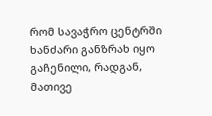რომ სავაჭრო ცენტრში ხანძარი განზრახ იყო გაჩენილი, რადგან, მათივე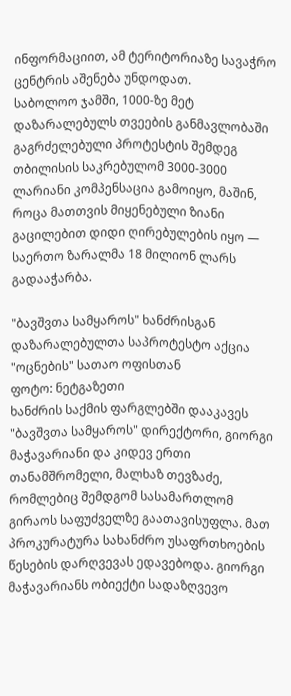ინფორმაციით, ამ ტერიტორიაზე სავაჭრო ცენტრის აშენება უნდოდათ.
საბოლოო ჯამში, 1000-ზე მეტ დაზარალებულს თვეების განმავლობაში გაგრძელებული პროტესტის შემდეგ თბილისის საკრებულომ 3000-3000 ლარიანი კომპენსაცია გამოიყო, მაშინ, როცა მათთვის მიყენებული ზიანი გაცილებით დიდი ღირებულების იყო — საერთო ზარალმა 18 მილიონ ლარს გადააჭარბა.

"ბავშვთა სამყაროს" ხანძრისგან დაზარალებულთა საპროტესტო აქცია "ოცნების" სათაო ოფისთან
ფოტო: ნეტგაზეთი
ხანძრის საქმის ფარგლებში დააკავეს "ბავშვთა სამყაროს" დირექტორი, გიორგი მაჭავარიანი და კიდევ ერთი თანამშრომელი, მალხაზ თევზაძე, რომლებიც შემდგომ სასამართლომ გირაოს საფუძველზე გაათავისუფლა. მათ პროკურატურა სახანძრო უსაფრთხოების წესების დარღვევას ედავებოდა. გიორგი მაჭავარიანს ობიექტი სადაზღვევო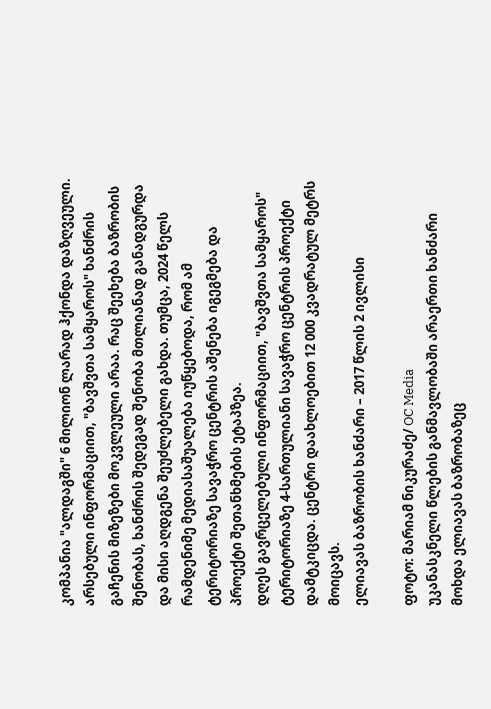კომპანია "ალდაგში" 6 მილიონ ლარად ჰქონდა დაზღვეული.
არსებული ინფორმაციით, "ბავშვთა სამყაროს" ხანძრის გაჩენის მიზეზები მოკვლეული არაა. რაც შეეხება ბაზრობის შენობას, ხანძრის შედეგად შენობა მთლიანად განადგურდა და მისი აღდგენა შეუძლებელი გახდა. თუმცა, 2024 წელს რამდენიმე მედიასაშუალება იუწყებოდა, რომ ამ ტერიტორიაზე სავაჭრო ცენტრის აშენება იგეგმება და პროექტი შეთანხმების ეტაპზეა.
დღეს გავრცელებული ინფორმაციით, "ბავშვთა სამყაროს" ტერიტორიაზე 4-სართულიანი სავაჭრო ცენტრის პროექტი დამტკიცდა. ცენტრი დაახლოებით 12 000 კვადრატულ მეტრს მოიცავს.
ელიავას ბაზრობის ხანძარი – 2017 წლის 2 ივლისი

ფოტო: მარიამ ნიკურაძე/ OC Media
უკანასკნელი წლების განმავლობაში არაერთი ხანძარი მოხდა ელიავას ბაზრობაზეც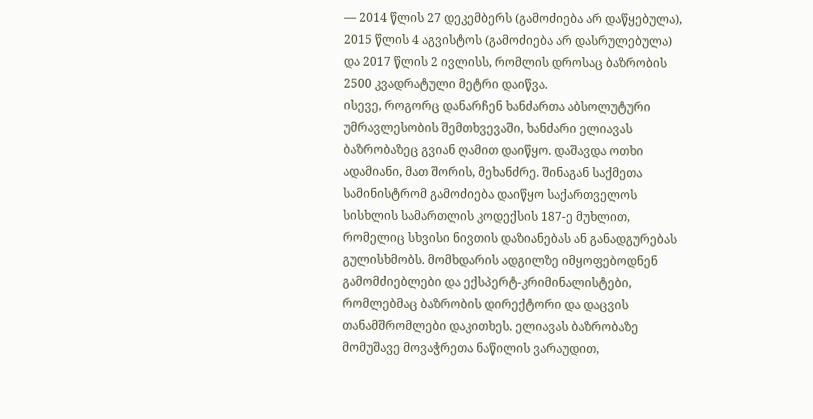— 2014 წლის 27 დეკემბერს (გამოძიება არ დაწყებულა), 2015 წლის 4 აგვისტოს (გამოძიება არ დასრულებულა) და 2017 წლის 2 ივლისს, რომლის დროსაც ბაზრობის 2500 კვადრატული მეტრი დაიწვა.
ისევე, როგორც დანარჩენ ხანძართა აბსოლუტური უმრავლესობის შემთხვევაში, ხანძარი ელიავას ბაზრობაზეც გვიან ღამით დაიწყო. დაშავდა ოთხი ადამიანი, მათ შორის, მეხანძრე. შინაგან საქმეთა სამინისტრომ გამოძიება დაიწყო საქართველოს სისხლის სამართლის კოდექსის 187-ე მუხლით, რომელიც სხვისი ნივთის დაზიანებას ან განადგურებას გულისხმობს. მომხდარის ადგილზე იმყოფებოდნენ გამომძიებლები და ექსპერტ-კრიმინალისტები, რომლებმაც ბაზრობის დირექტორი და დაცვის თანამშრომლები დაკითხეს. ელიავას ბაზრობაზე მომუშავე მოვაჭრეთა ნაწილის ვარაუდით,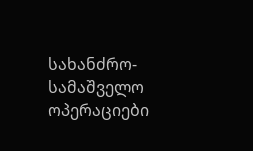სახანძრო-სამაშველო ოპერაციები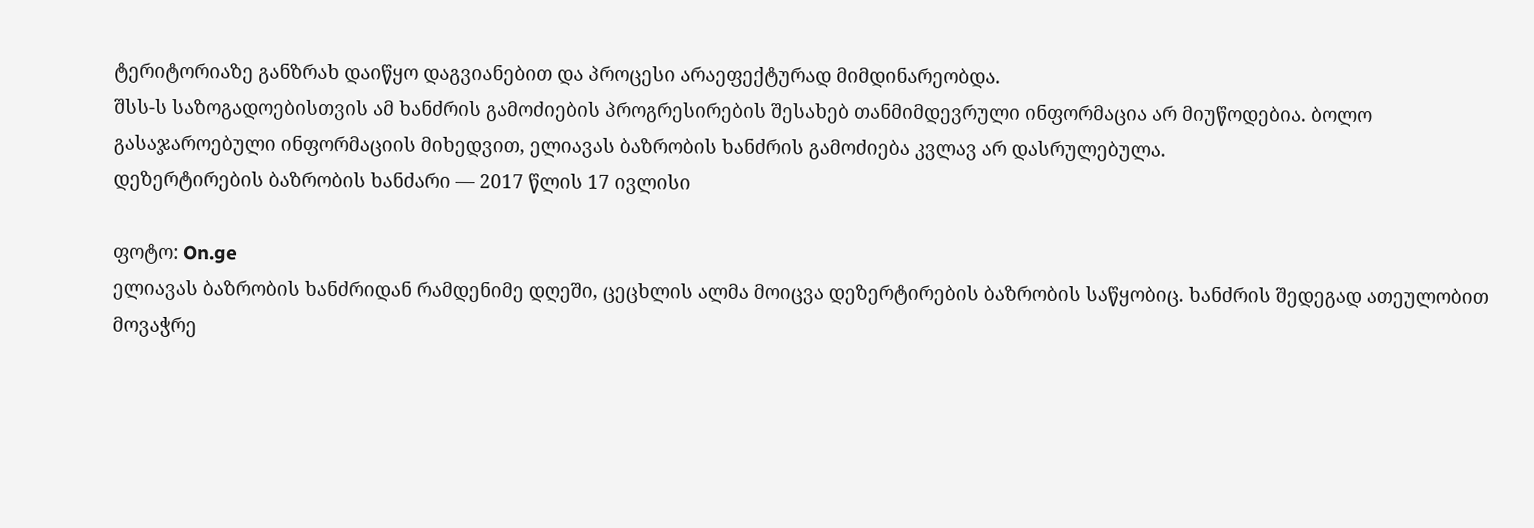ტერიტორიაზე განზრახ დაიწყო დაგვიანებით და პროცესი არაეფექტურად მიმდინარეობდა.
შსს-ს საზოგადოებისთვის ამ ხანძრის გამოძიების პროგრესირების შესახებ თანმიმდევრული ინფორმაცია არ მიუწოდებია. ბოლო გასაჯაროებული ინფორმაციის მიხედვით, ელიავას ბაზრობის ხანძრის გამოძიება კვლავ არ დასრულებულა.
დეზერტირების ბაზრობის ხანძარი — 2017 წლის 17 ივლისი

ფოტო: On.ge
ელიავას ბაზრობის ხანძრიდან რამდენიმე დღეში, ცეცხლის ალმა მოიცვა დეზერტირების ბაზრობის საწყობიც. ხანძრის შედეგად ათეულობით მოვაჭრე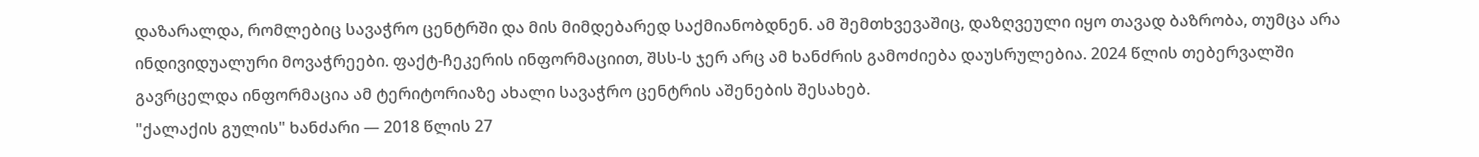დაზარალდა, რომლებიც სავაჭრო ცენტრში და მის მიმდებარედ საქმიანობდნენ. ამ შემთხვევაშიც, დაზღვეული იყო თავად ბაზრობა, თუმცა არა ინდივიდუალური მოვაჭრეები. ფაქტ-ჩეკერის ინფორმაციით, შსს-ს ჯერ არც ამ ხანძრის გამოძიება დაუსრულებია. 2024 წლის თებერვალში გავრცელდა ინფორმაცია ამ ტერიტორიაზე ახალი სავაჭრო ცენტრის აშენების შესახებ.
"ქალაქის გულის" ხანძარი — 2018 წლის 27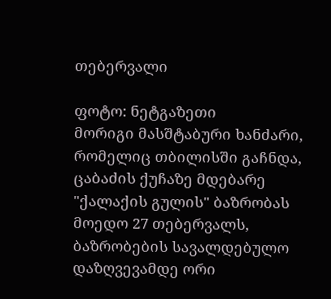თებერვალი

ფოტო: ნეტგაზეთი
მორიგი მასშტაბური ხანძარი, რომელიც თბილისში გაჩნდა, ცაბაძის ქუჩაზე მდებარე "ქალაქის გულის" ბაზრობას მოედო 27 თებერვალს, ბაზრობების სავალდებულო დაზღვევამდე ორი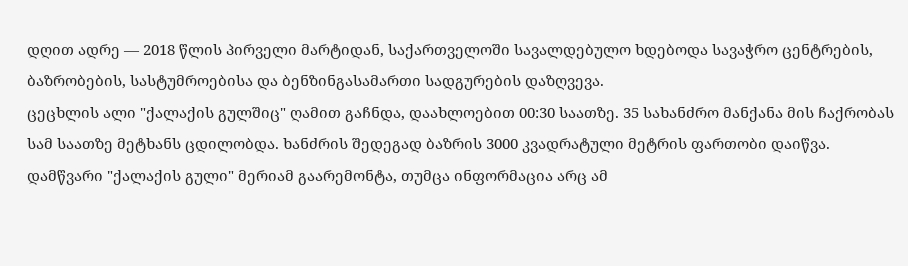დღით ადრე — 2018 წლის პირველი მარტიდან, საქართველოში სავალდებულო ხდებოდა სავაჭრო ცენტრების, ბაზრობების, სასტუმროებისა და ბენზინგასამართი სადგურების დაზღვევა.
ცეცხლის ალი "ქალაქის გულშიც" ღამით გაჩნდა, დაახლოებით 00:30 საათზე. 35 სახანძრო მანქანა მის ჩაქრობას სამ საათზე მეტხანს ცდილობდა. ხანძრის შედეგად ბაზრის 3000 კვადრატული მეტრის ფართობი დაიწვა.
დამწვარი "ქალაქის გული" მერიამ გაარემონტა, თუმცა ინფორმაცია არც ამ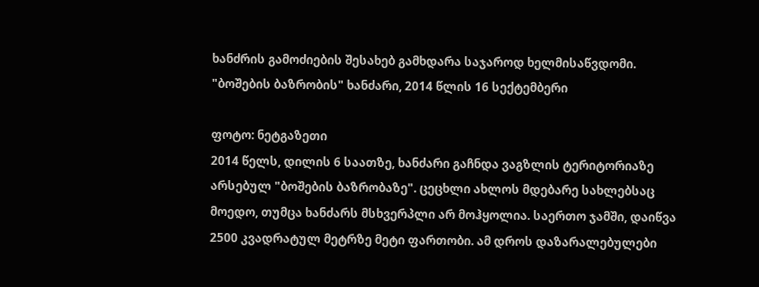ხანძრის გამოძიების შესახებ გამხდარა საჯაროდ ხელმისაწვდომი.
"ბოშების ბაზრობის" ხანძარი, 2014 წლის 16 სექტემბერი

ფოტო: ნეტგაზეთი
2014 წელს, დილის 6 საათზე, ხანძარი გაჩნდა ვაგზლის ტერიტორიაზე არსებულ "ბოშების ბაზრობაზე". ცეცხლი ახლოს მდებარე სახლებსაც მოედო, თუმცა ხანძარს მსხვერპლი არ მოჰყოლია. საერთო ჯამში, დაიწვა 2500 კვადრატულ მეტრზე მეტი ფართობი. ამ დროს დაზარალებულები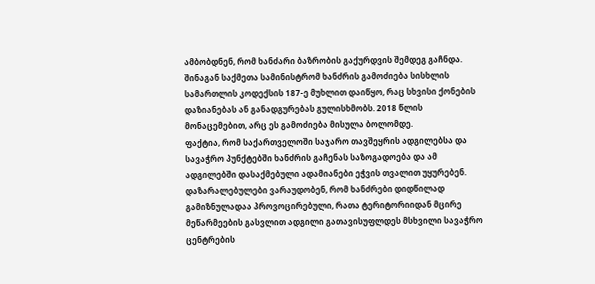ამბობდნენ, რომ ხანძარი ბაზრობის გაქურდვის შემდეგ გაჩნდა.
შინაგან საქმეთა სამინისტრომ ხანძრის გამოძიება სისხლის სამართლის კოდექსის 187-ე მუხლით დაიწყო, რაც სხვისი ქონების დაზიანებას ან განადგურებას გულისხმობს. 2018 წლის მონაცემებით, არც ეს გამოძიება მისულა ბოლომდე.
ფაქტია, რომ საქართველოში საჯარო თავშეყრის ადგილებსა და სავაჭრო პუნქტებში ხანძრის გაჩენას საზოგადოება და ამ ადგილებში დასაქმებული ადამიანები ეჭვის თვალით უყურებენ. დაზარალებულები ვარაუდობენ, რომ ხანძრები დიდწილად გამიზნულადაა პროვოცირებული, რათა ტერიტორიიდან მცირე მეწარმეების გასვლით ადგილი გათავისუფლდეს მსხვილი სავაჭრო ცენტრების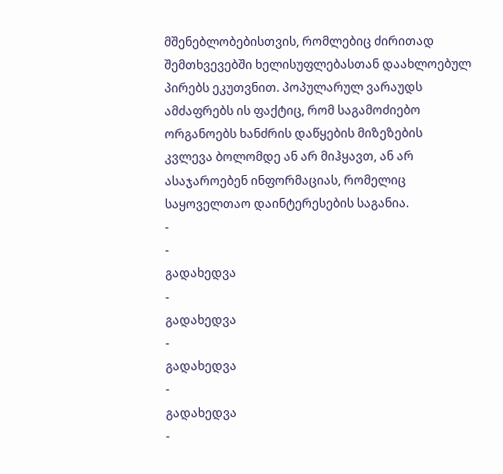მშენებლობებისთვის, რომლებიც ძირითად შემთხვევებში ხელისუფლებასთან დაახლოებულ პირებს ეკუთვნით. პოპულარულ ვარაუდს ამძაფრებს ის ფაქტიც, რომ საგამოძიებო ორგანოებს ხანძრის დაწყების მიზეზების კვლევა ბოლომდე ან არ მიჰყავთ, ან არ ასაჯაროებენ ინფორმაციას, რომელიც საყოველთაო დაინტერესების საგანია.
-
-
გადახედვა
-
გადახედვა
-
გადახედვა
-
გადახედვა
-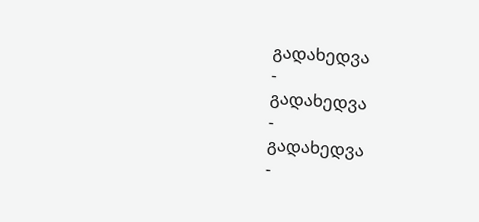გადახედვა
-
გადახედვა
-
გადახედვა
-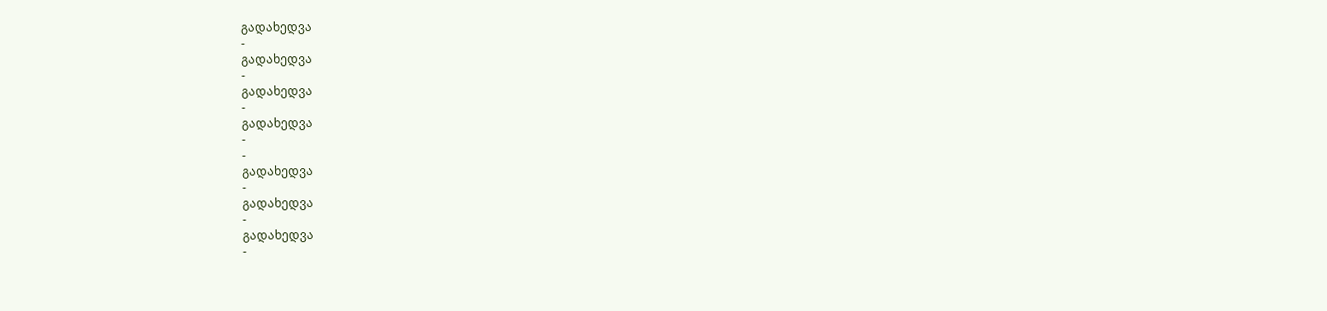გადახედვა
-
გადახედვა
-
გადახედვა
-
გადახედვა
-
-
გადახედვა
-
გადახედვა
-
გადახედვა
-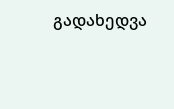გადახედვა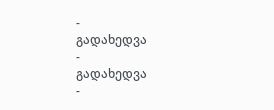-
გადახედვა
-
გადახედვა
-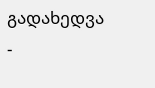გადახედვა
-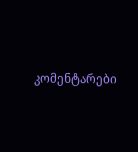კომენტარები